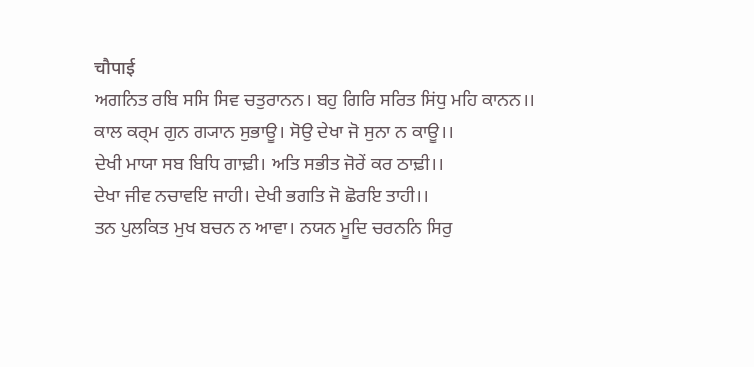चौपाई
ਅਗਨਿਤ ਰਬਿ ਸਸਿ ਸਿਵ ਚਤੁਰਾਨਨ। ਬਹੁ ਗਿਰਿ ਸਰਿਤ ਸਿਂਧੁ ਮਹਿ ਕਾਨਨ।।
ਕਾਲ ਕਰ੍ਮ ਗੁਨ ਗ੍ਯਾਨ ਸੁਭਾਊ। ਸੋਉ ਦੇਖਾ ਜੋ ਸੁਨਾ ਨ ਕਾਊ।।
ਦੇਖੀ ਮਾਯਾ ਸਬ ਬਿਧਿ ਗਾਢ਼ੀ। ਅਤਿ ਸਭੀਤ ਜੋਰੇਂ ਕਰ ਠਾਢ਼ੀ।।
ਦੇਖਾ ਜੀਵ ਨਚਾਵਇ ਜਾਹੀ। ਦੇਖੀ ਭਗਤਿ ਜੋ ਛੋਰਇ ਤਾਹੀ।।
ਤਨ ਪੁਲਕਿਤ ਮੁਖ ਬਚਨ ਨ ਆਵਾ। ਨਯਨ ਮੂਦਿ ਚਰਨਨਿ ਸਿਰੁ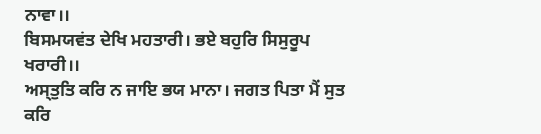ਨਾਵਾ।।
ਬਿਸਮਯਵਂਤ ਦੇਖਿ ਮਹਤਾਰੀ। ਭਏ ਬਹੁਰਿ ਸਿਸੁਰੂਪ ਖਰਾਰੀ।।
ਅਸ੍ਤੁਤਿ ਕਰਿ ਨ ਜਾਇ ਭਯ ਮਾਨਾ। ਜਗਤ ਪਿਤਾ ਮੈਂ ਸੁਤ ਕਰਿ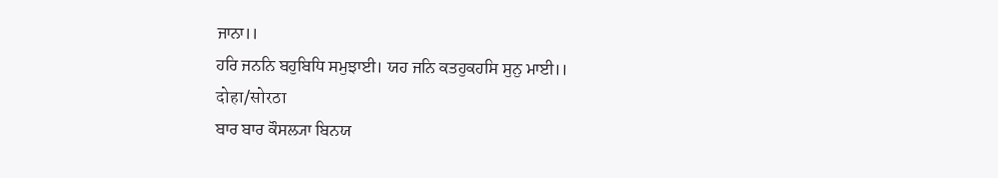ਜਾਨਾ।।
ਹਰਿ ਜਨਨਿ ਬਹੁਬਿਧਿ ਸਮੁਝਾਈ। ਯਹ ਜਨਿ ਕਤਹੁਕਹਸਿ ਸੁਨੁ ਮਾਈ।।
दोहा/सोरठा
ਬਾਰ ਬਾਰ ਕੌਸਲ੍ਯਾ ਬਿਨਯ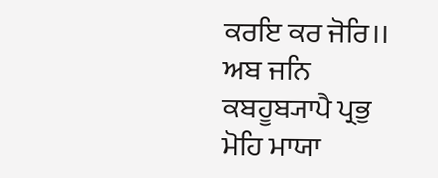ਕਰਇ ਕਰ ਜੋਰਿ।।
ਅਬ ਜਨਿ ਕਬਹੂਬ੍ਯਾਪੈ ਪ੍ਰਭੁ ਮੋਹਿ ਮਾਯਾ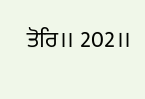ਤੋਰਿ।। 202।।